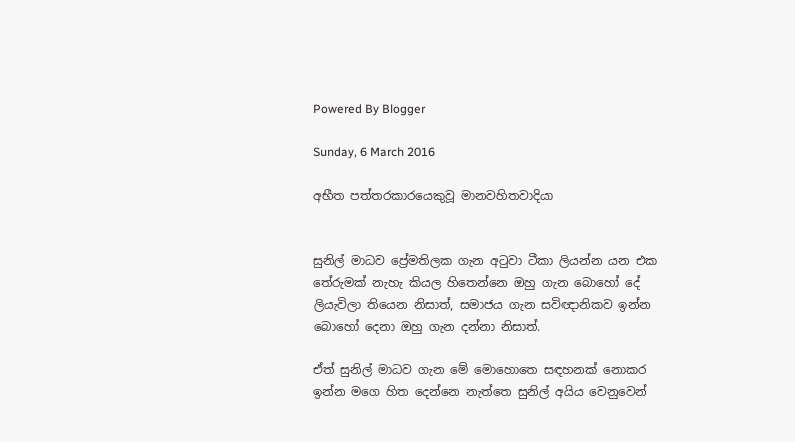Powered By Blogger

Sunday, 6 March 2016

අභීත පත්තරකාරයෙකුවූ මානවහිතවාදියා


සුනිල් මාධව ප්‍රේමතිලක ගැන අටුවා ටීකා ලියන්න යන එක  තේරුමක් නැහැ කියල හිතෙන්නෙ ඔහු ගැන බොහෝ දේ ලියැවිලා තියෙන නිසාත්, සමාජය ගැන සවිඥානිකව ඉන්න බොහෝ දෙනා ඔහු ගැන දන්නා නිසාත්.

ඒත් සුනිල් මාධව ගැන මේ මොහොතෙ සඳහනක් නොකර ඉන්න මගෙ හිත දෙන්නෙ නැත්තෙ සුනිල් අයිය වෙනුවෙන්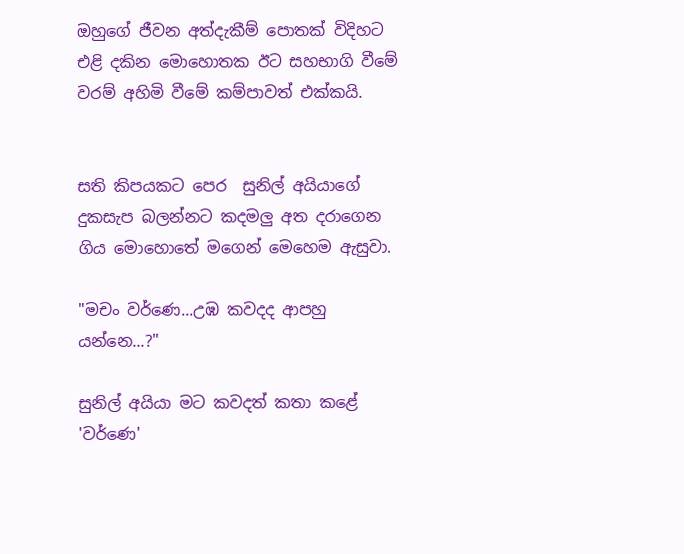ඔහුගේ ජීවන අත්දැකීම් පොතක් විදිහට එළි දකින මොහොතක ඊට සහභාගි වීමේ වරම් අහිමි වීමේ කම්පාවත් එක්කයි.


සති කිපයකට පෙර  සුනිල් අයියාගේ දුකසැප බලන්නට කදමලු අත දරාගෙන ගිය මොහොතේ මගෙන් මෙහෙම ඇසුවා.

"මචං වර්ණෙ...උඹ කවදද ආපහු යන්න‍ෙ...?"

සුනිල් අයියා මට කවදත් කතා කළේ 'වර්ණෙ'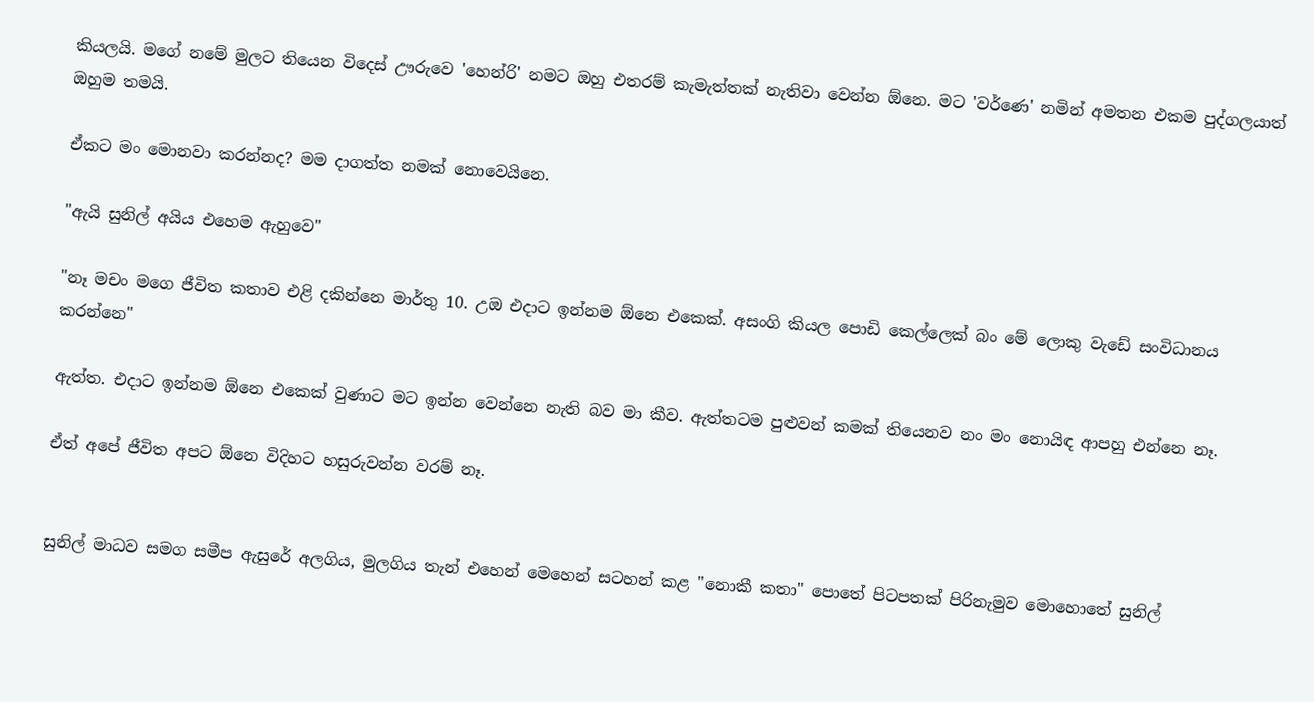කියලයි. මගේ නමේ මුලට තියෙන විදෙස් ඌරුවෙ 'හෙන්රි' නමට ඔහු එතරම් කැමැත්තක් නැතිවා වෙන්න ඕනෙ. මට 'වර්ණෙ' නමින් අමතන එකම පුද්ගලයාත් ඔහුම තමයි.

ඒකට මං මොනවා කරන්නද? මම දාගත්ත නමක් නොවෙයිනෙ.

"ඇයි සුනිල් අයිය එහෙම ඇහුවෙ"

"නෑ මචං මගෙ ජීවිත කතාව එළි දකින්නෙ මාර්තු 10. උඔ එදාට ඉන්නම ඕනෙ එකෙක්. අසංගි කියල පොඩි කෙල්ලෙක් බං මේ ලොකු වැඩේ සංවිධානය කරන්නෙ"

ඇත්ත. එදාට ඉන්නම ඕනෙ එකෙක් වුණාට මට ඉන්න වෙන්නෙ නැති බව මා කීව. ඇත්තටම පුළුවන් කමක් තියෙනව නං මං නොයිඳ ආපහු එන්නෙ නෑ.

ඒත් අපේ ජීවිත අපට ඕනෙ විදිහට හසුරුවන්න වරම් නෑ.


සුනිල් මාධව සමග සමීප ඇසුරේ අලගිය, මුලගිය තැන් එහෙන් මෙහෙන් සටහන් කළ "නොකී කතා" පොතේ පිටපතක් පිරිනැමුව මොහොතේ සුනිල්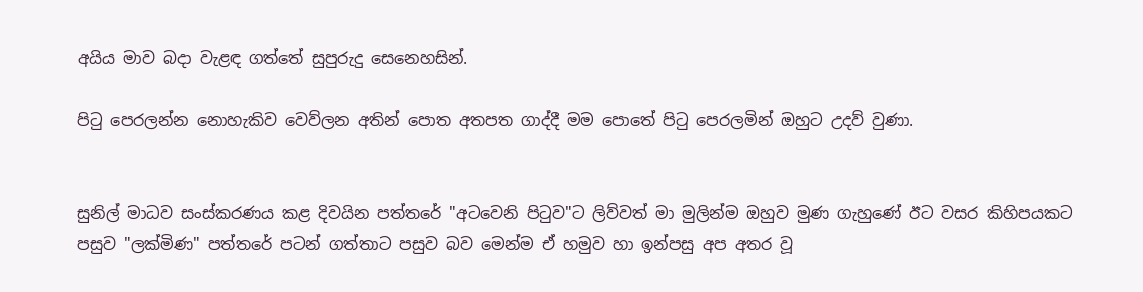අයිය මාව බදා වැළඳ ගත්තේ සුපුරුදු සෙනෙහසින්.

පිටු පෙරලන්න නොහැකිව වෙව්ලන අතින් පොත අතපත ගාද්දී මම පොතේ පිටු පෙරලමින් ඔහුට උදව් වුණා.


සුනිල් මාධව සංස්කරණය කළ දිවයින පත්තරේ "අටවෙනි පිටුව"ට ලිව්වත් මා මුලින්ම ඔහුව මුණ ගැහුණේ ඊට වසර කිහිපයකට පසුව "ලක්මිණ" පත්තරේ පටන් ගත්තාට පසුව බව මෙන්ම ඒ හමුව හා ඉන්පසු අප අතර වූ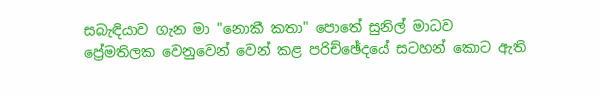සබැඳියාව ගැන මා "නොකී කතා" පොතේ සුනිල් මාධව ප්‍රේමතිලක වෙනුවෙන් වෙන් කළ පරිච්ඡේදයේ සටහන් කොට ඇති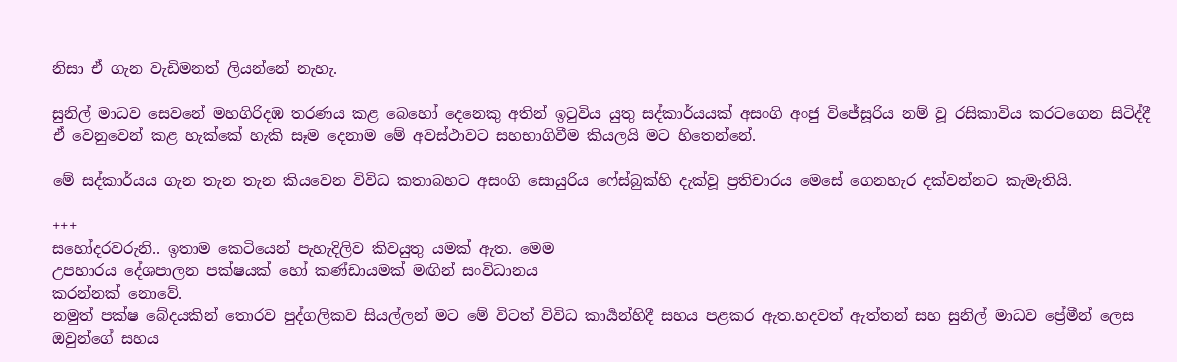නිසා ඒ ගැන වැඩිමනත් ලියන්නේ නැහැ.

සුනිල් මාධව සෙවනේ මහගිරිදඹ තරණය කළ බෙහෝ දෙනෙකු අතින් ඉටුවිය යුතු සද්කාර්යයක් අසංගි අංජු විජේසූරිය නම් වූ රසිකාවිය කරටගෙන සිටිද්දී ඒ වෙනුවෙන් කළ හැක්කේ හැකි සෑම දෙනාම මේ අවස්ථාවට සහභාගිවීම කියලයි මට හිතෙන්නේ.

මේ සද්කාර්යය ගැන තැන තැන කියවෙන විවිධ කතාබහට අසංගි සොයුරිය ෆේස්බුක්හි දැක්වූ ප්‍රතිචාරය මෙසේ ගෙනහැර දක්වන්නට කැමැතියි.

+++
සහෝදරවරුනි.. ඉතාම කෙටියෙන් පැහැදිලිව කිවයුතු යමක් ඇත. මෙම
උපහාරය දේශපාලන පක්ෂයක් හෝ කණ්ඩායමක් මඟින් සංවිධානය
කරන්නක් නොවේ.
නමුත් පක්ෂ බේදයකින් තොරව පුද්ගලිකව සියල්ලන් මට මේ විටත් විවිධ කාර්‍යන්හිදී සහය පළකර ඇත.හදවත් ඇත්තන් සහ සුනිල් මාධව ප්‍රේමීන් ලෙස ඔවුන්ගේ සහය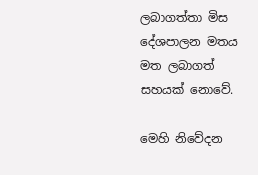ලබාගත්තා මිස දේශපාලන මතය මත ලබාගත් සහයක් නොවේ.

මෙහි නිවේදන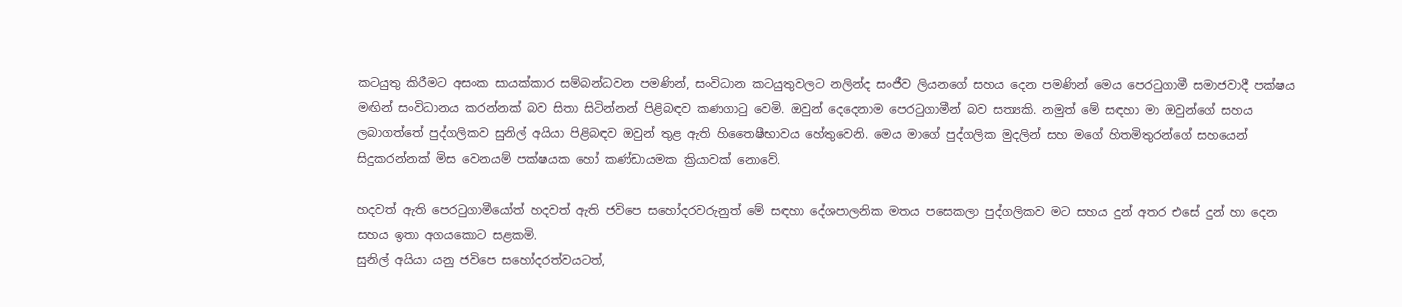කටයුතු කිරීමට අසංක සායක්කාර සම්බන්ධවන පමණින්, සංවිධාන කටයුතුවලට නලින්ද සංජීව ලියනගේ සහය දෙන පමණින් මෙය පෙරටුගාමී සමාජවාදී පක්ෂය මඟින් සංවිධානය කරන්නක් බව සිතා සිටින්නන් පිළිබඳව කණගාටු වෙමි. ඔවුන් දෙදෙනාම පෙරටුගාමීන් බව සත්‍යකි. නමුත් මේ සඳහා මා ඔවුන්ගේ සහය ලබාගත්තේ පුද්ගලිකව සුනිල් අයියා පිළිබඳව ඔවුන් තුළ ඇති හිතෛෂීභාවය හේතුවෙනි. මෙය මාගේ පුද්ගලික මුදලින් සහ මගේ හිතමිතුරන්ගේ සහයෙන් සිදුකරන්නක් මිස වෙනයම් පක්ෂයක හෝ කණ්ඩායමක ක්‍රියාවක් නොවේ.

හදවත් ඇති පෙරටුගාමීයෝත් හදවත් ඇති ජවිපෙ සහෝදරවරුනුත් මේ සඳහා දේශපාලනික මතය පසෙකලා පුද්ගලිකව මට සහය දුන් අතර එසේ දුන් හා දෙන සහය ඉතා අගයකොට සළකමි.
සුනිල් අයියා යනු ජවිපෙ සහෝදරත්වයටත්,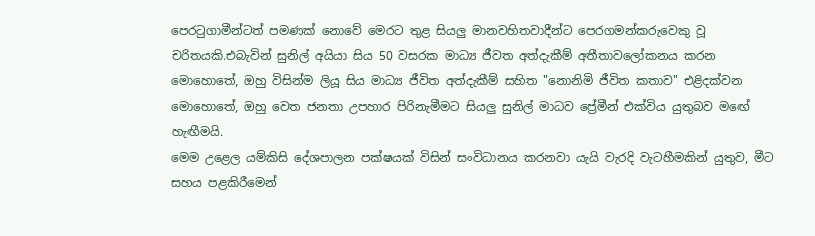පෙරටුගාමීන්ටත් පමණක් නොවේ මෙරට තුළ සියලු මානවහිතවාදීන්ට පෙරගමන්කරුවෙකු වූ චරිතයකි.එබැවින් සුනිල් අයියා සිය 50 වසරක මාධ්‍ය ජීවත අත්දැකීම් අතීතාවලෝකනය කරන මොහොතේ, ඔහු විසින්ම ලියූ සිය මාධ්‍ය ජීවිත අත්දැකීම් සහිත "නොනිමි ජීවිත කතාව" එළිදක්වන මොහොතේ, ඔහු වෙත ජනතා උපහාර පිරිනැමීමට සියලු සුනිල් මාධව ප්‍රේමීන් එක්විය යුතුබව මඟේ හැඟීමයි.
මෙම උළෙල යම්කිසි දේශපාලන පක්ෂයක් විසින් සංවිධානය කරනවා යැයි වැරදි වැටහීමකින් යුතුව, මීට සහය පළකිරීමෙන්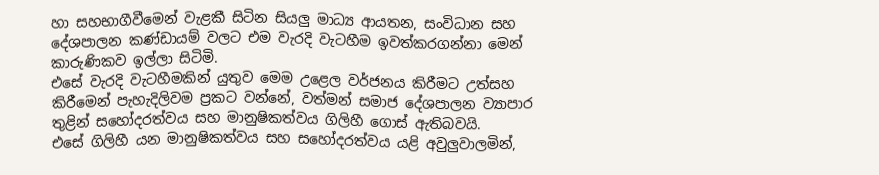හා සහභාගීවීමෙන් වැළකී සිටින සියලු මාධ්‍ය ආයතන, සංවිධාන සහ දේශපාලන කණ්ඩායම් වලට එම වැරදි වැටහීම ඉවත්කරගන්නා මෙන් කාරුණිකව ඉල්ලා සිටිමි.
එසේ වැරදි වැටහීමකින් යුතුව මෙම උළෙල වර්ජනය කිරීමට උත්සහ කිරීමෙන් පැහැදිලිවම ප්‍රකට වන්නේ, වත්මන් සමාජ දේශපාලන ව්‍යාපාර තුළින් සහෝදරත්වය සහ මානුෂිකත්වය ගිලිහී ගොස් ඇතිබවයි.
එසේ ගිලිහී යන මානුෂිකත්වය සහ සහෝදරත්වය යළි අවුලුවාලමින්,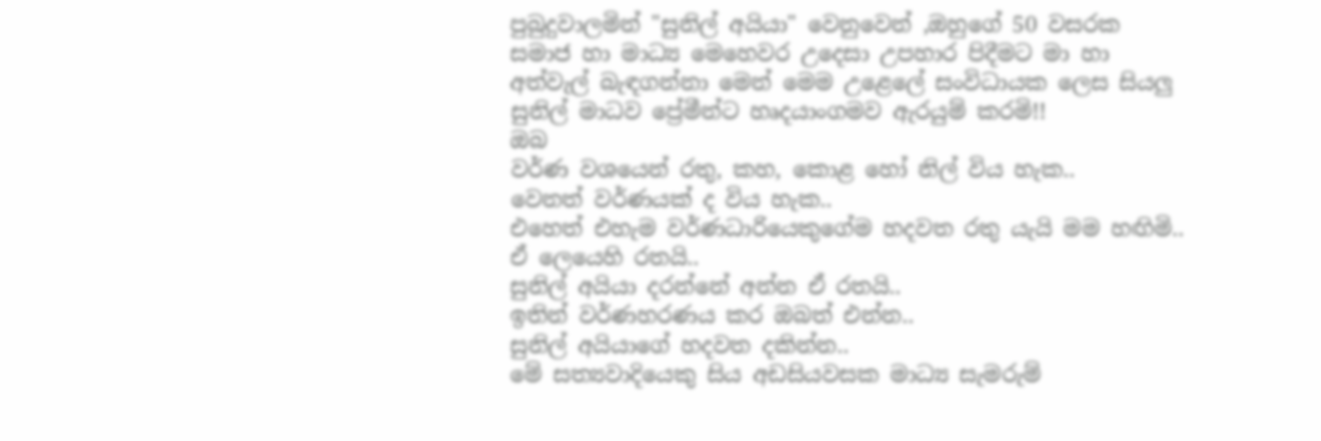පුබුදුවාලමින් "සුනිල් අයියා" වෙනුවෙන් ,ඔහුගේ 50 වසරක සමාජ හා මාධ්‍ය මෙහෙවර උදෙසා උපහාර පිදීමට මා හා අත්වැල් බැඳගන්නා මෙන් මෙම උළෙලේ සංවිධායක ලෙස සියලු සුනිල් මාධව ප්‍රේමීන්ට හෘදයාංගමව ඇරයුම් කරමි!!
ඔබ
වර්ණ වශයෙන් රතු, කහ, කොළ හෝ නිල් විය හැක..
වෙනත් වර්ණයක් ද විය හැක..
එහෙත් එහැම වර්ණධාරියෙකුගේම හදවත රතු යැයි මම හඟිමි..
ඒ ලෙයෙහි රතයි..
සුනිල් අයියා දරන්නේ අන්න ඒ රතයි..
ඉතින් වර්ණහරණය කර ඔබත් එන්න..
සුනිල් අයියාගේ හදවත දකින්න..
මේ සත්‍යවාදියෙකු සිය අඩසියවසක මාධ්‍ය සැමරුම්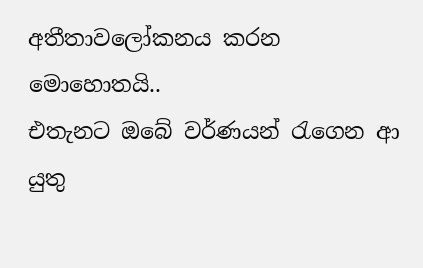අතීතාවලෝකනය කරන මොහොතයි..
එතැනට ඔබේ වර්ණයන් රැගෙන ආ යුතු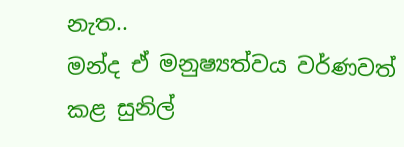නැත..
මන්ද ඒ මනුෂ්‍යත්වය වර්ණවත් කළ සුනිල්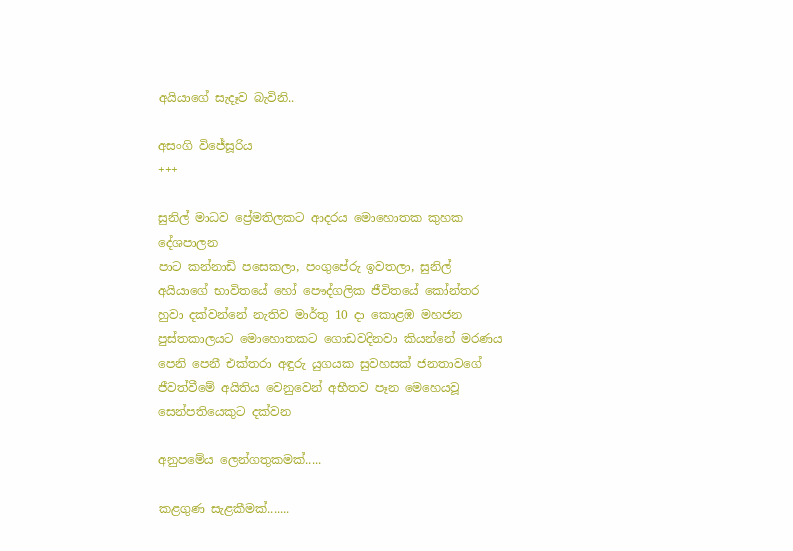අයියාගේ සැදෑව බැවිනි..

අසංගි විජේසූරිය
+++

සුනිල් මාධව ප්‍රේමතිලකට ආදරය මොහොතක කුහක දේශපාලන
පාට කන්නාඩි පසෙකලා, පංගුපේරු ඉවතලා, සුනිල් අයියාගේ භාවිතයේ හෝ පෞද්ගලික ජීවිතයේ කෝන්තර හුවා දක්වන්නේ නැතිව මාර්තු 10 දා කොළඹ මහජන පුස්තකාලයට මොහොතකට ගොඩවදිනවා කියන්නේ මරණය පෙනි පෙනී එක්තරා අඳුරු යුගයක සුවහසක් ජනතාවගේ ජීවත්වීමේ අයිතිය වෙනුවෙන් අභීතව පෑන මෙහෙයවූ සෙන්පතියෙකුට දක්වන

අනුපමේය ලෙන්ගතුකමක්.....

කළගුණ සැළකීමක්.......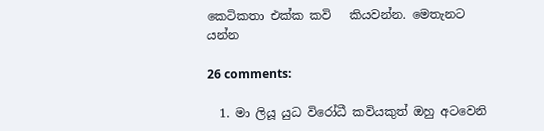කෙටිකතා එක්ක කවි   කියවන්න. මෙතැනට යන්න

26 comments:

  1. මා ලියූ යුධ විරෝධී කවියකුත් ඔහු අටවෙනි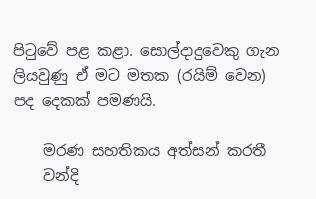පිටුවේ පළ කළා. සොල්දාදුවෙකු ගැන ලියවුණු ඒ මට මතක (රයිම් වෙන) පද දෙකක් පමණයි.

    මරණ සහතිකය අත්සන් කරතී
    වන්දි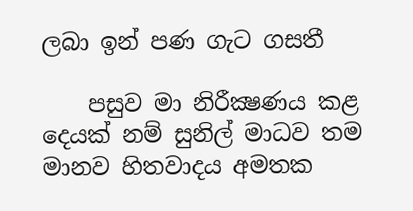ලබා ඉන් පණ ගැට ගසතී

    පසුව මා නිරීක්‍ෂණය කළ දෙයක් නම් සුනිල් මාධව තම මානව හිතවාදය අමතක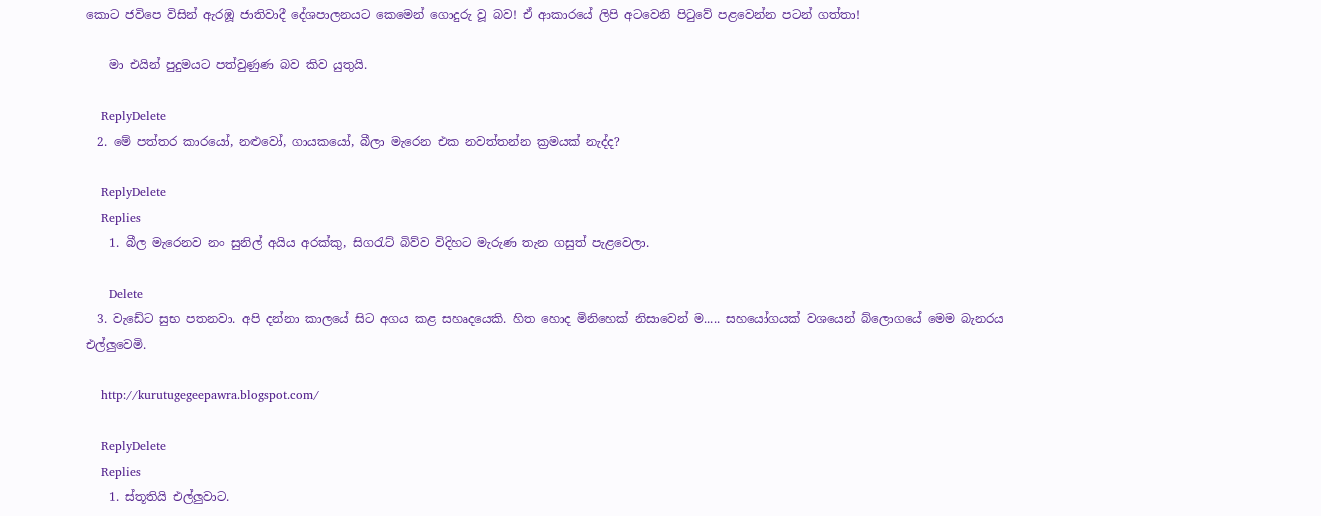කොට ජවිපෙ විසින් ඇරඹූ ජාතිවාදී දේශපාලනයට කෙමෙන් ගොදුරු වූ බව! ඒ ආකාරයේ ලිපි අටවෙනි පිටුවේ පළවෙන්න පටන් ගත්තා!

    මා එයින් පුදුමයට පත්වුණුණ බව කිව යුතුයි.

    ReplyDelete
  2. මේ පත්තර කාරයෝ, නළුවෝ, ගායකයෝ, බීලා මැරෙන එක නවත්තන්න ක්‍රමයක් නැද්ද?

    ReplyDelete
    Replies
    1. බීල මැරෙනව නං සුනිල් අයිය අරක්කු, සිගරැට් බිව්ව විදිහට මැරුණ තැන ගසුත් පැළවෙලා.

      Delete
  3. වැඩේට සුභ පතනවා. අපි දන්නා කාලයේ සිට අගය කළ සහෘදයෙකි. හිත හොද මිනිහෙක් නිසාවෙන් ම..... සහයෝගයක් වශයෙන් බ්ලොගයේ මෙම බැනරය එල්ලුවෙමි.

    http://kurutugegeepawra.blogspot.com/

    ReplyDelete
    Replies
    1. ස්තූතියි එල්ලුවාට.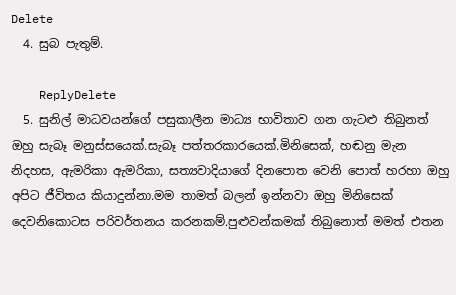Delete
  4. සුබ පැතුම්.

    ReplyDelete
  5. සුනිල් මාධවයන්ගේ පසුකාලීන මාධ්‍ය භාවිතාව ගන ගැටළු තිබුනත් ඔහු සැබෑ මනුස්සයෙක්.සැබෑ පත්තරකාරයෙක්.මිනිසෙක්, හඬනු මැන නිදහස, ඇමරිකා ඇමරිකා, සත්‍යවාදියාගේ දිනපොත වෙනි පොත් හරහා ඔහු අපිට ජීවිතය කියාදුන්නා.මම තාමත් බලන් ඉන්නවා ඔහු මිනිසෙක් දෙවනිකොටස පරිවර්තනය කරනකම්.පුළුවන්කමක් තිබුනොත් මමත් එතන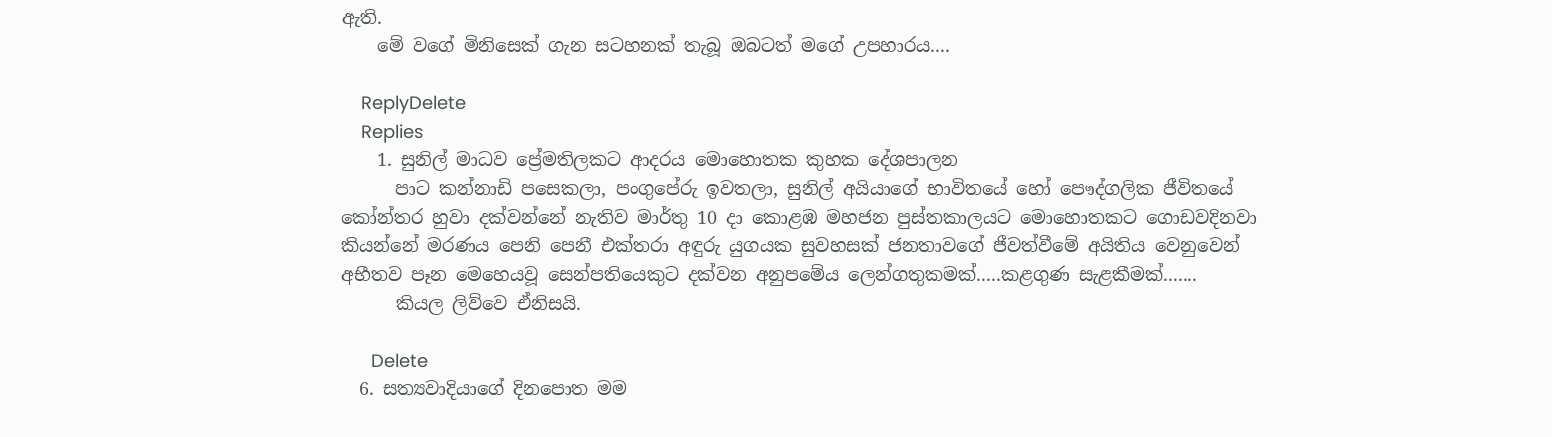ඇති.
    මේ වගේ මිනිසෙක් ගැන සටහනක් තැබූ ඔබටත් මගේ උපහාරය....

    ReplyDelete
    Replies
    1. සුනිල් මාධව ප්‍රේමතිලකට ආදරය මොහොතක කුහක දේශපාලන
      පාට කන්නාඩි පසෙකලා, පංගුපේරු ඉවතලා, සුනිල් අයියාගේ භාවිතයේ හෝ පෞද්ගලික ජීවිතයේ කෝන්තර හුවා දක්වන්නේ නැතිව මාර්තු 10 දා කොළඹ මහජන පුස්තකාලයට මොහොතකට ගොඩවදිනවා කියන්නේ මරණය පෙනි පෙනී එක්තරා අඳුරු යුගයක සුවහසක් ජනතාවගේ ජීවත්වීමේ අයිතිය වෙනුවෙන් අභීතව පෑන මෙහෙයවූ සෙන්පතියෙකුට දක්වන අනුපමේය ලෙන්ගතුකමක්.....කළගුණ සැළකීමක්.......
      කියල ලිව්වෙ ඒනිසයි.

      Delete
  6. සත්‍යවාදියාගේ දිනපොත මම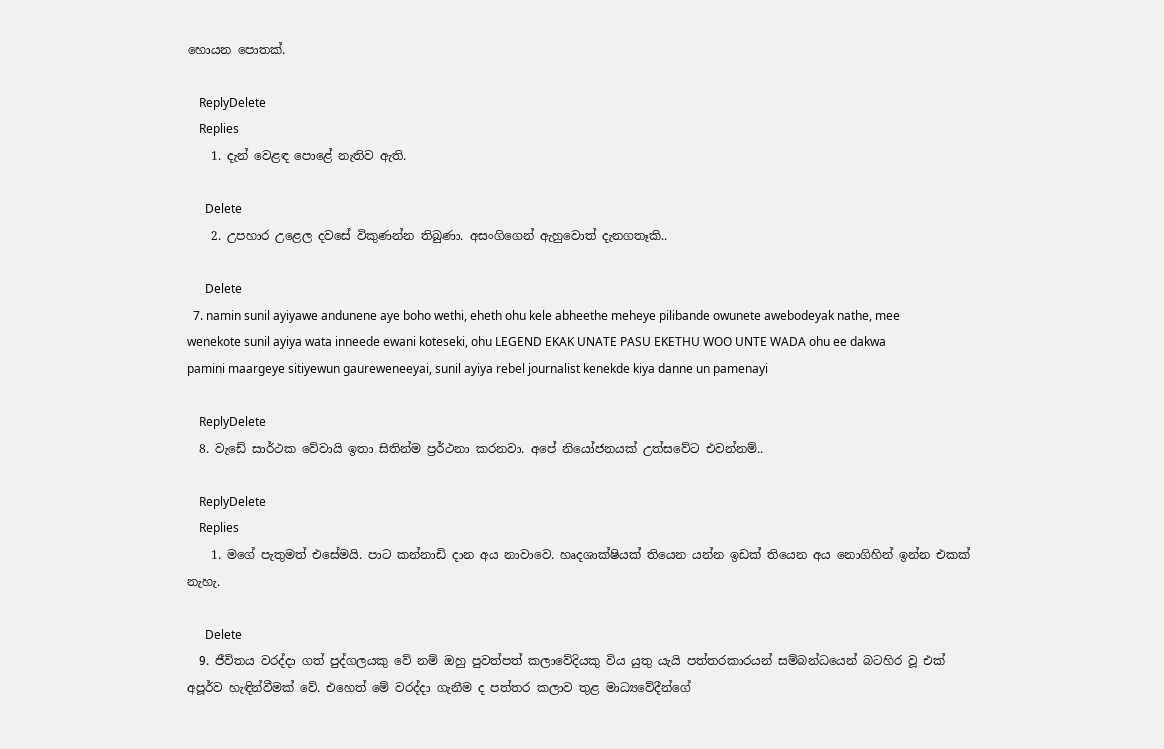හොයන පොතක්.

    ReplyDelete
    Replies
    1. දැන් වෙළඳ පොළේ නැතිව ඇති.

      Delete
    2. උපහාර උළෙල දවසේ විකුණන්න තිබුණා. අසංගිගෙන් ඇහුවොත් දැනගතෑකි..

      Delete
  7. namin sunil ayiyawe andunene aye boho wethi, eheth ohu kele abheethe meheye pilibande owunete awebodeyak nathe, mee wenekote sunil ayiya wata inneede ewani koteseki, ohu LEGEND EKAK UNATE PASU EKETHU WOO UNTE WADA ohu ee dakwa pamini maargeye sitiyewun gaureweneeyai, sunil ayiya rebel journalist kenekde kiya danne un pamenayi

    ReplyDelete
  8. වැඩේ සාර්ථක වේවායි ඉතා සිතින්ම ප්‍රර්ථනා කරනවා. අපේ නියෝජනයක් උත්සවේට එවන්නම්..

    ReplyDelete
    Replies
    1. මගේ පැතුමත් එසේමයි. පාට කන්නාඩි දාන අය නාවාවෙ. හෘදශාක්ෂියක් තියෙන යන්න ඉඩක් තියෙන අය නොගිහින් ඉන්න එකක් නැහැ.

      Delete
  9. ජීවිතය වරද්දා ගත් පුද්ගලයකු වේ නම් ඔහු පුවත්පත් කලාවේදියකු විය යුතු යැයි පත්තරකාරයන් සම්බන්ධයෙන් බටහිර වූ එක් අපූර්ව හැඳින්වීමක් වේ. එහෙත් මේ වරද්දා ගැනීම ද පත්තර කලාව තුළ මාධ්‍යවේදීන්ගේ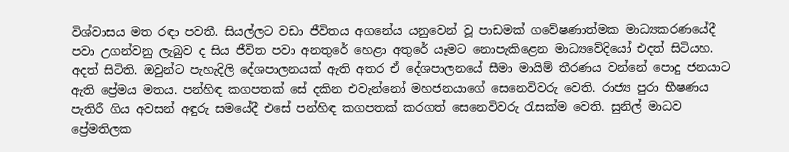විශ්වාසය මත රඳා පවතී. සියල්ලට වඩා ජීවිතය අගනේය යනුවෙන් වූ පාඩමක් ගවේෂණාත්මක මාධ්‍යකරණයේදී පවා උගන්වනු ලැබුව ද සිය ජීවිත පවා අනතුරේ හෙළා අතුරේ යෑමට නොපැකිළෙන මාධ්‍යවේදියෝ එදත් සිටියහ. අදත් සිටිති. ඔවුන්ට පැහැදිලි දේශපාලනයක් ඇති අතර ඒ දේශපාලනයේ සීමා මායිම් තීරණය වන්නේ පොදු ජනයාට ඇති ප්‍රේමය මතය. පන්හිඳ කගපතක් සේ දකින එවැන්නෝ මහජනයාගේ සෙනෙවිවරු වෙති. රාජ්‍ය පුරා භීෂණය පැතිරී ගිය අවසන් අඳුරු සමයේදී එසේ පන්හිඳ කගපතක් කරගත් සෙනෙවිවරු රැසක්ම වෙති. සුනිල් මාධව ප්‍රේමතිලක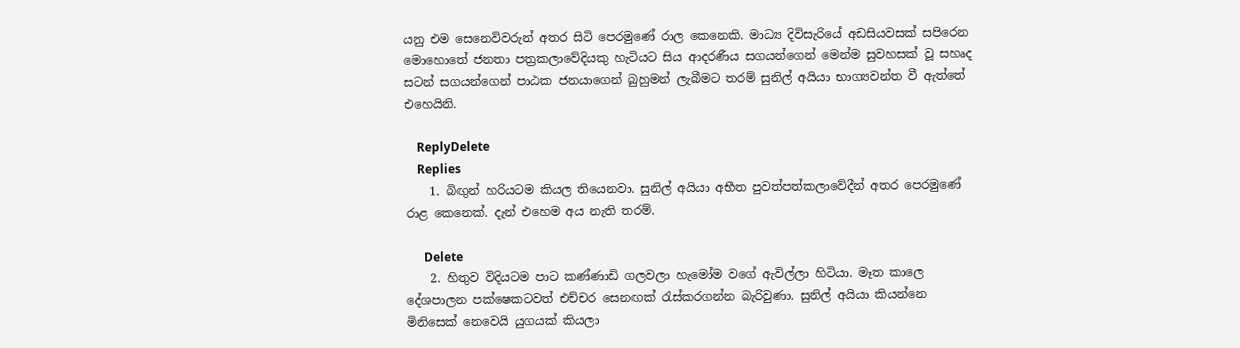යනු එම සෙනෙවිවරුන් අතර සිටි පෙරමුණේ රාල කෙනෙකි. මාධ්‍ය දිවිසැරියේ අඩසියවසක් සපිරෙන මොහොතේ ජනතා පත්‍රකලාවේදියකු හැටියට සිය ආදරණීය සගයන්ගෙන් මෙන්ම සුවහසක් වූ සහෘද සටන් සගයන්ගෙන් පාඨක ජනයාගෙන් බුහුමන් ලැබීමට තරම් සුනිල් අයියා භාග්‍යවන්ත වී ඇත්තේ එහෙයිනි.

    ReplyDelete
    Replies
    1. බිඟුන් හරියටම කියල තියෙනවා. සුනිල් අයියා අභීත පුවත්පත්කලාවේදීන් අතර පෙරමුණේ රාළ කෙනෙක්. දැන් එහෙම අය නැති තරම්.

      Delete
    2. හිතුව විදියටම පාට කණ්ණාඩි ගලවලා හැමෝම වගේ ඇවිල්ලා හිටියා. මෑත කාලෙ දේශපාලන පක්ෂෙකටවත් එච්චර සෙනඟක් රැස්කරගන්න බැරිවුණා. සුනිල් අයියා කියන්නෙ මිනිසෙක් නෙවෙයි යුගයක් කියලා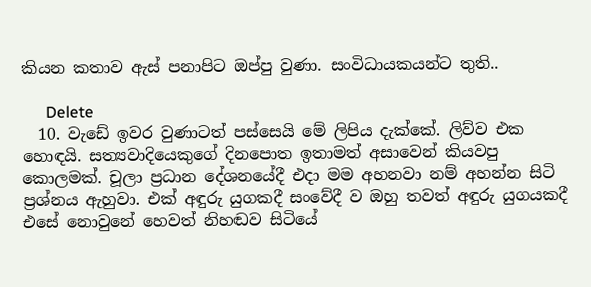කියන කතාව ඇස් පනාපිට ඔප්පු වුණා. සංවිධායකයන්ට තුති..

      Delete
  10. වැඩේ ඉවර වුණාටත් පස්සෙයි මේ ලිපිය දැක්කේ. ලිව්ව එක හොඳයි. සත්‍යවාදියෙකුගේ දිනපොත ඉතාමත් අසාවෙන් කියවපු කොලමක්. චූලා ප්‍රධාන දේශනයේදී එදා මම අහනවා නම් අහන්න සිටි ප්‍රශ්නය ඇහුවා. එක් අඳුරු යුගකදී සංවේදී ව ඔහු තවත් අඳුරු යුගයකදී එසේ නොවුනේ හෙවත් නිහඬව සිටියේ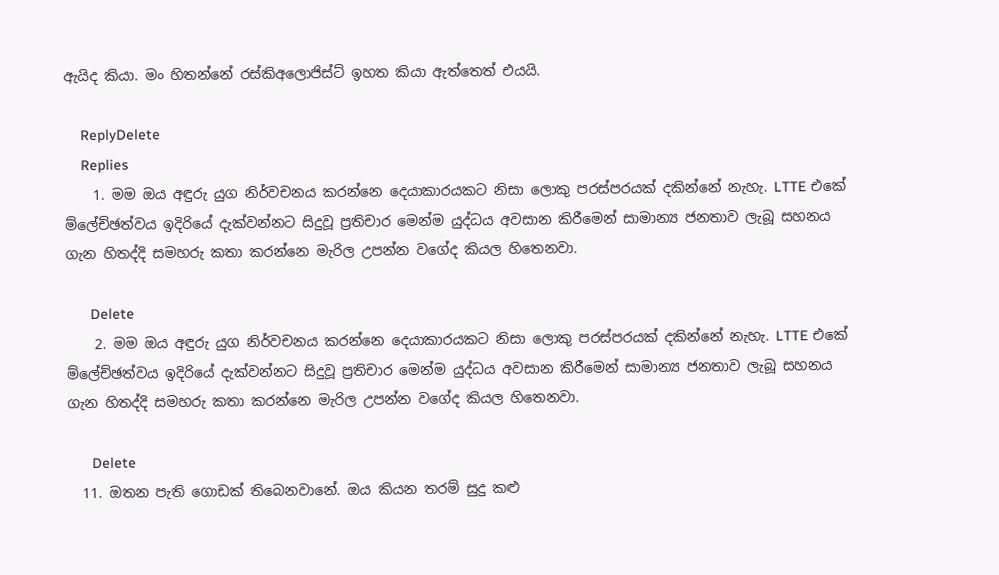ඇයිද කියා. මං හිතන්නේ රස්කිඅලොජිස්ට් ඉහත කියා ඇත්තෙත් එයයි.

    ReplyDelete
    Replies
    1. මම ඔය අඳුරු යුග නිර්වචනය කරන්නෙ දෙයාකාරයකට නිසා ලොකු පරස්පරයක් දකින්නේ නැහැ. LTTE එකේ ම්ලේච්ඡත්වය ඉදිරියේ දැක්වන්නට සිදුවූ ප්‍රතිචාර මෙන්ම යුද්ධය අවසාන කිරීමෙන් සාමාන්‍ය ජනතාව ලැබූ සහනය ගැන හිතද්දි සමහරු කතා කරන්නෙ මැරිල උපන්න වගේද කියල හිතෙනවා.

      Delete
    2. මම ඔය අඳුරු යුග නිර්වචනය කරන්නෙ දෙයාකාරයකට නිසා ලොකු පරස්පරයක් දකින්නේ නැහැ. LTTE එකේ ම්ලේච්ඡත්වය ඉදිරියේ දැක්වන්නට සිදුවූ ප්‍රතිචාර මෙන්ම යුද්ධය අවසාන කිරීමෙන් සාමාන්‍ය ජනතාව ලැබූ සහනය ගැන හිතද්දි සමහරු කතා කරන්නෙ මැරිල උපන්න වගේද කියල හිතෙනවා.

      Delete
  11. ඔතන පැති ගොඩක් තිබෙනවානේ. ඔය කියන තරම් සුදු කළු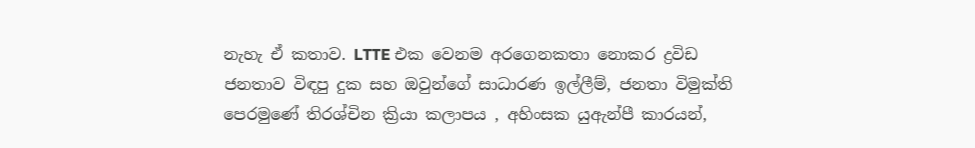නැහැ ඒ කතාව. LTTE එක වෙනම අරගෙනකතා නොක‍ර ද්‍රවිඩ ජනතාව විඳපු දුක සහ ඔවුන්ගේ සාධාරණ ඉල්ලීම්, ජනතා විමුක්ති පෙරමුණේ තිරශ්චින ක්‍රියා කලාපය , අහිංසක යුඇන්පී කාරයන්,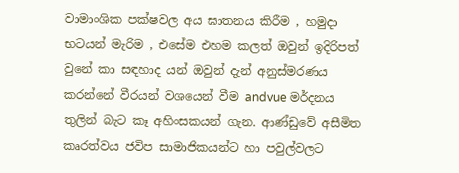වාමාංශික පක්ෂවල අය ඝාතනය කිරීම , හමුදා භටයන් මැරිම , එසේම එහම කලත් ඔවුන් ඉදිරිපත් වුනේ කා සඳහාද යන් ඔවුන් දැන් අනුස්මරණය කරන්නේ වීරයන් වශයෙන් වීම andvue මර්දනය තුලින් බැට කෑ අහිංසකයන් ගැන. ආණ්ඩුවේ අසීමිත කෘරත්වය ජවිප සාමාජිකයන්ට හා පවුල්වලට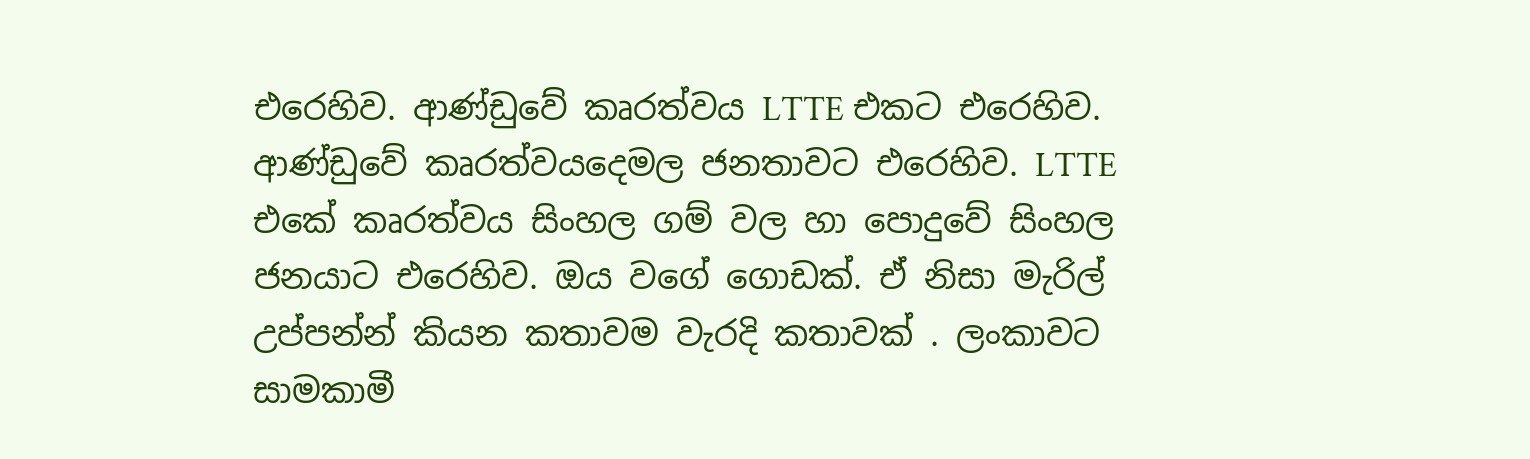එරෙහිව. ආණ්ඩුවේ කෘරත්වය LTTE එකට එරෙහිව. ආණ්ඩුවේ කෘරත්වයදෙමල ජනතාවට එරෙහිව. LTTE එකේ කෘරත්වය සිංහල ගම් වල හා පොදුවේ සිංහල ජනයාට එරෙහිව. ඔය වගේ ගොඩක්. ඒ නිසා මැරිල් උප්පන්න් කියන කතාවම වැරදි කතාවක් . ලංකාවට සාමකාමී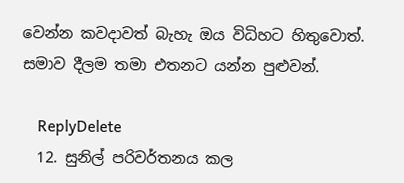වෙන්න කවදාවත් බැහැ ඔය විධිහට හිතුවොත්. සමාව දීලම තමා එතනට යන්න පුළුවන්.

    ReplyDelete
  12. සුනිල් පරිවර්තනය කල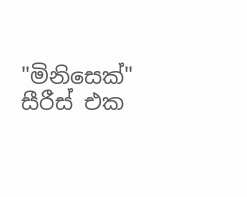"මිනිසෙක්" සීරීස් එක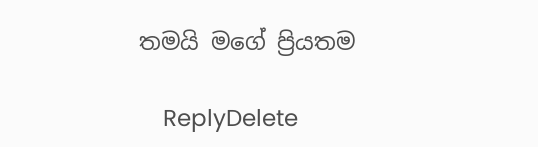තමයි මගේ ප්‍රියතම

    ReplyDelete